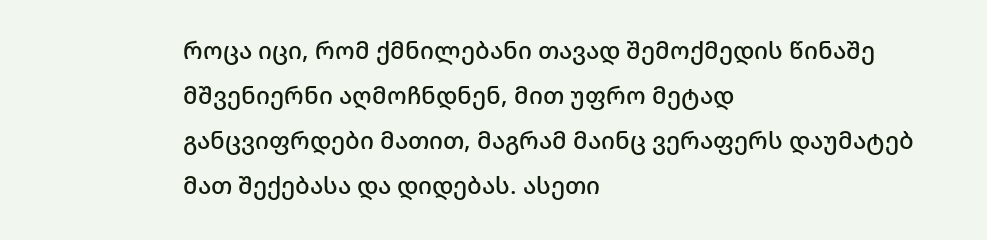როცა იცი, რომ ქმნილებანი თავად შემოქმედის წინაშე მშვენიერნი აღმოჩნდნენ, მით უფრო მეტად განცვიფრდები მათით, მაგრამ მაინც ვერაფერს დაუმატებ მათ შექებასა და დიდებას. ასეთი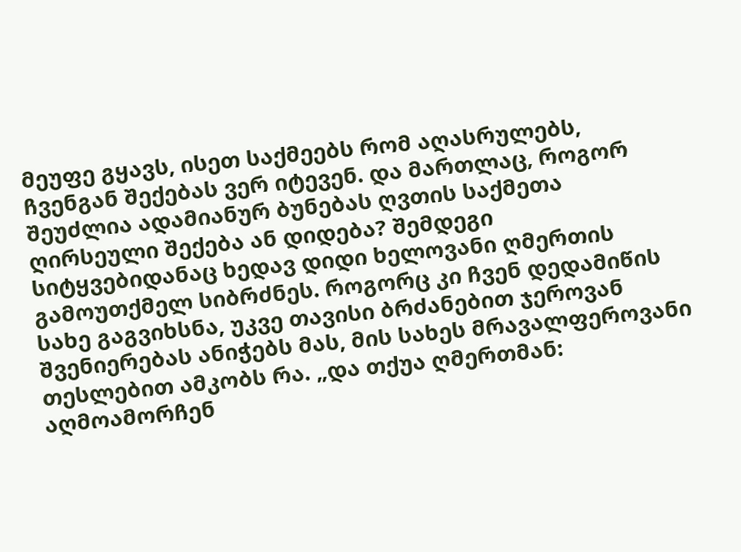მეუფე გყავს, ისეთ საქმეებს რომ აღასრულებს, ჩვენგან შექებას ვერ იტევენ. და მართლაც, როგორ შეუძლია ადამიანურ ბუნებას ღვთის საქმეთა ღირსეული შექება ან დიდება? შემდეგი სიტყვებიდანაც ხედავ დიდი ხელოვანი ღმერთის გამოუთქმელ სიბრძნეს. როგორც კი ჩვენ დედამიწის სახე გაგვიხსნა, უკვე თავისი ბრძანებით ჯეროვან შვენიერებას ანიჭებს მას, მის სახეს მრავალფეროვანი თესლებით ამკობს რა. „და თქუა ღმერთმან: აღმოამორჩენ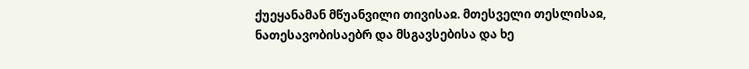ქუეყანამან მწუანვილი თივისაჲ. მთესველი თესლისაჲ, ნათესავობისაებრ და მსგავსებისა და ხე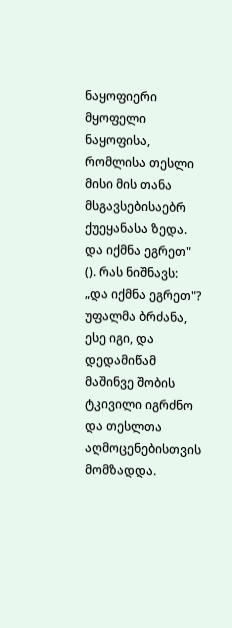ნაყოფიერი მყოფელი ნაყოფისა, რომლისა თესლი მისი მის თანა მსგავსებისაებრ ქუეყანასა ზედა. და იქმნა ეგრეთ" (). რას ნიშნავს: „და იქმნა ეგრეთ"? უფალმა ბრძანა, ესე იგი, და დედამიწამ მაშინვე შობის ტკივილი იგრძნო და თესლთა აღმოცენებისთვის მომზადდა.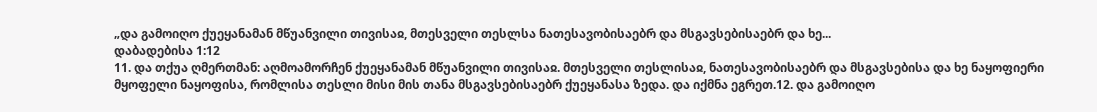„და გამოიღო ქუეყანამან მწუანვილი თივისაჲ, მთესველი თესლსა ნათესავობისაებრ და მსგავსებისაებრ და ხე...
დაბადებისა 1:12
11. და თქუა ღმერთმან: აღმოამორჩენ ქუეყანამან მწუანვილი თივისაჲ. მთესველი თესლისაჲ, ნათესავობისაებრ და მსგავსებისა და ხე ნაყოფიერი მყოფელი ნაყოფისა, რომლისა თესლი მისი მის თანა მსგავსებისაებრ ქუეყანასა ზედა. და იქმნა ეგრეთ.12. და გამოიღო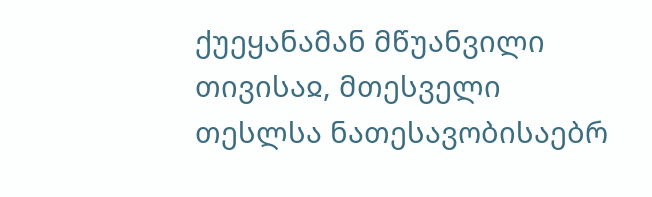ქუეყანამან მწუანვილი თივისაჲ, მთესველი თესლსა ნათესავობისაებრ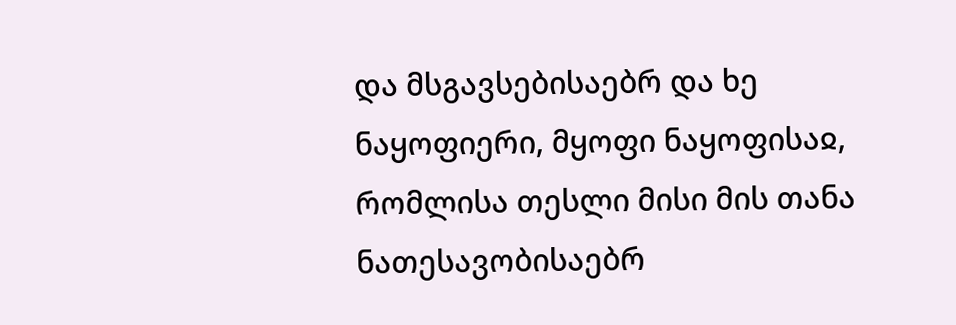და მსგავსებისაებრ და ხე ნაყოფიერი, მყოფი ნაყოფისაჲ, რომლისა თესლი მისი მის თანა ნათესავობისაებრ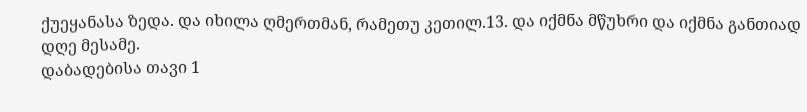ქუეყანასა ზედა. და იხილა ღმერთმან, რამეთუ კეთილ.13. და იქმნა მწუხრი და იქმნა განთიად დღე მესამე.
დაბადებისა თავი 1